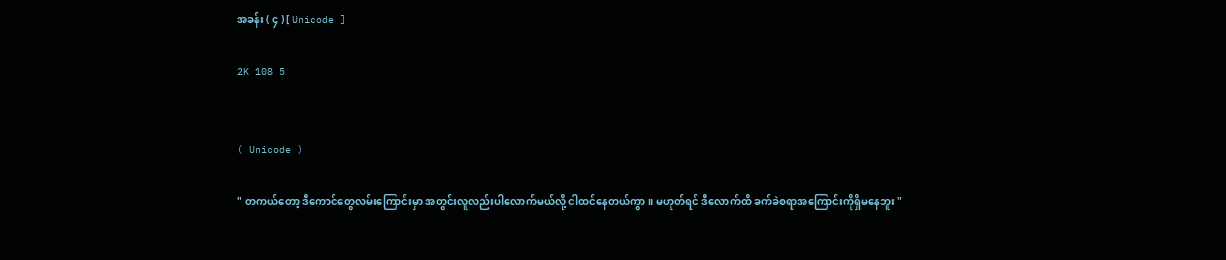အခန်း ( ၄ ) [ Unicode ]

2K 108 5


( Unicode )

" တကယ်တော့ ဒီကောင်တွေလမ်းကြောင်းမှာ အတွင်းလူလည်းပါလောက်မယ်လို့ ငါထင်နေတယ်ကွာ။ မဟုတ်ရင် ဒီလောက်ထိ ခက်ခဲစရာအကြောင်းကိုရှိမနေဘူး "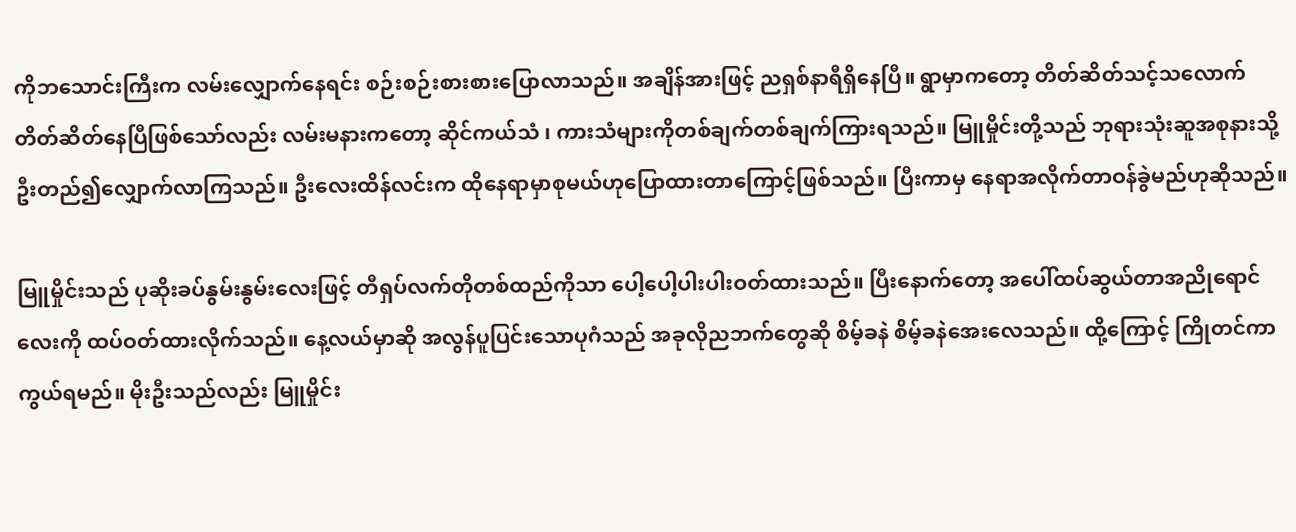ကိုဘသောင်းကြီးက လမ်းလျှောက်နေရင်း စဉ်းစဉ်းစားစားပြောလာသည်။ အချိန်အားဖြင့် ညရှစ်နာရီရှိနေပြီ။ ရွာမှာကတော့ တိတ်ဆိတ်သင့်သလောက်တိတ်‌ဆိတ်နေပြီဖြစ်သော်လည်း လမ်းမနားကတော့ ဆိုင်ကယ်သံ ၊ ကားသံများကိုတစ်ချက်တစ်ချက်ကြားရသည်။ မြူမှိုင်းတို့သည် ဘုရားသုံးဆူအစုနားသို့ ဦးတည်၍လျှောက်လာကြသည်။ ဦးလေးထိန်လင်းက ထိုနေရာမှာစုမယ်ဟုပြောထားတာကြောင့်ဖြစ်သည်။ ပြီးကာမှ နေရာအလိုက်တာဝန်ခွဲမည်ဟုဆိုသည်။

မြူမှိုင်းသည် ‌ပုဆိုးခပ်နွမ်းနွမ်းလေးဖြင့် တီရှပ်လက်တိုတစ်ထည်ကိုသာ ပေါ့ပေါ့ပါးပါးဝတ်ထားသည်။ ပြီးနောက်တော့ အပေါ်ထပ်ဆွယ်တာအညိုရောင်လေးကို ထပ်ဝတ်ထားလိုက်သည်။ နေ့လယ်မှာဆို အလွန်ပူပြင်းသောပုဂံသည် အခုလိုညဘက်တွေဆို စိမ့်ခနဲ စိမ့်ခနဲအေးလေသည်။ ထို့ကြောင့် ကြိုတင်ကာကွယ်ရမည်။ မိုးဦးသည်လည်း မြူမှိုင်း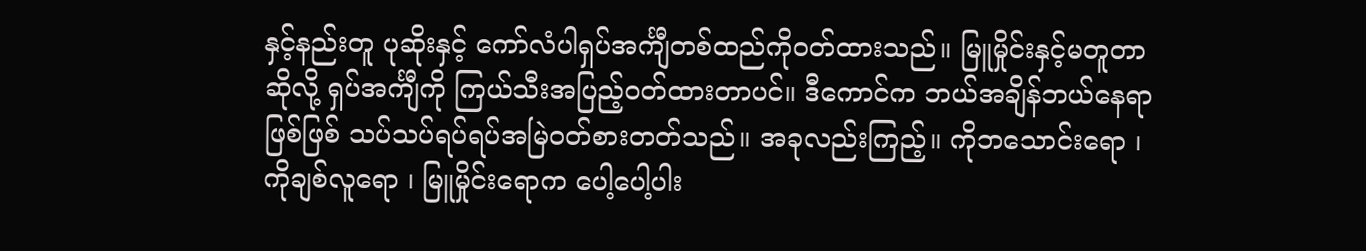နှင့်နည်းတူ ပုဆိုးနှင့် ကော်လံပါရှပ်အင်္ကျီတစ်ထည်ကိုဝတ်ထားသည်။ မြူမှိုင်းနှင့်မတူတာဆိုလို့ ရှပ်အင်္ကျီကို ကြယ်သီးအပြည့်ဝတ်ထားတာပင်။ ဒီကောင်က ဘယ်အချိန်ဘယ်နေရာဖြစ်ဖြစ် သပ်သပ်ရပ်ရပ်အမြဲဝတ်စားတတ်သည်။ အခုလည်းကြည့်။ ကိုဘသောင်းရော ၊ ကိုချစ်လူရော ၊ မြူမှိုင်းရောက ပေါ့ပေါ့ပါး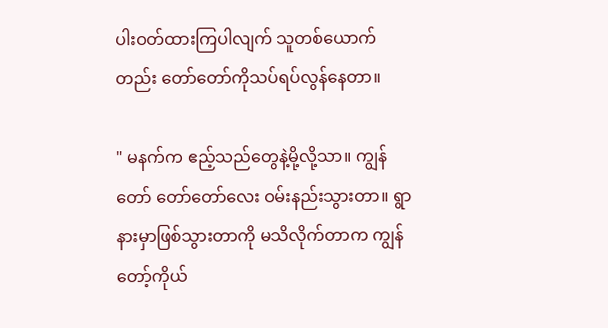ပါးဝတ်ထားကြပါလျက် သူတစ်ယောက်တည်း တော်တော်ကိုသပ်ရပ်လွန်နေတာ။

" မနက်က ဧည့်သည်တွေနဲ့မို့လို့သာ။ ကျွန်တော် တော်တော်လေး ဝမ်းနည်းသွားတာ။ ရွာနားမှာဖြစ်သွားတာကို မသိလိုက်တာက ကျွန်တော့်ကိုယ်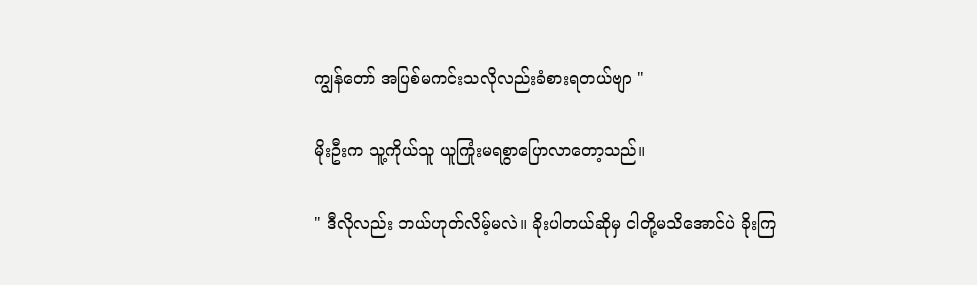ကျွန်တော် အပြစ်မကင်းသလိုလည်းခံစားရတယ်ဗျာ "

မိုးဦးက သူ့ကိုယ်သူ ယူကြုံးမရစွာပြောလာတော့သည်။

" ဒီလိုလည်း ဘယ်ဟုတ်လိမ့်မလဲ။ ခိုးပါတယ်ဆိုမှ ငါတို့မသိအောင်ပဲ ခိုးကြ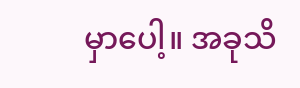မှာပေါ့။ အခုသိ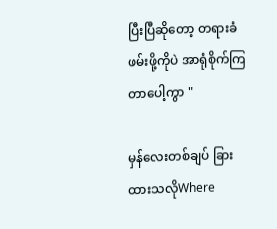ပြီးပြီဆိုတော့ တရားခံဖမ်းဖို့ကိုပဲ အာရုံစိုက်ကြတာပေါ့ကွာ "

မှန်လေးတစ်ချပ် ခြားထားသလိုWhere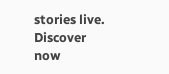stories live. Discover now